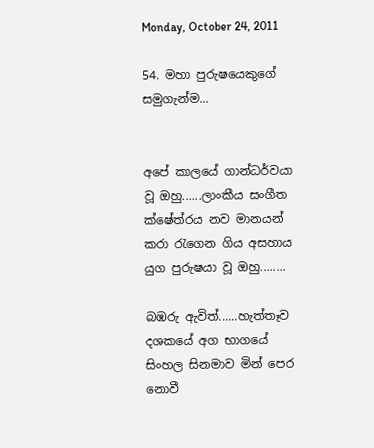Monday, October 24, 2011

54. මහා පුරුෂයෙකුගේ සමුගැන්ම...


අපේ කාලයේ ගාන්ධර්වයා වූ ඔහු......ලාංකීය සංගීත ක්ෂේත්රය නව මානයන් කරා රැගෙන ගිය අසහාය යුග පුරුෂයා වූ ඔහු........

බඹරු ඇවිත්......හැත්තෑව දශකයේ අග භාගයේ සිංහල සිනමාව මින් පෙර නොවී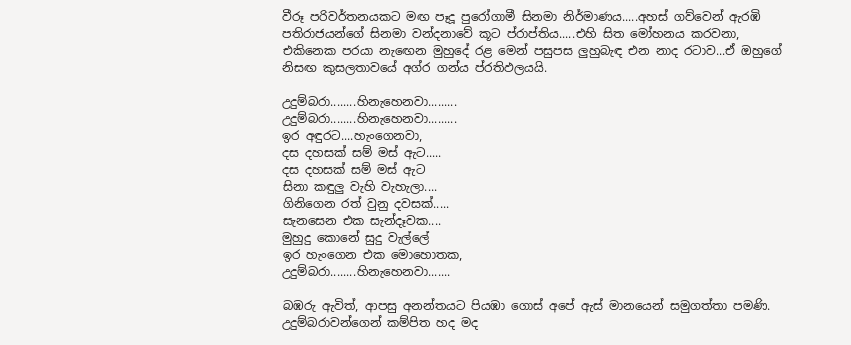වීරූ පරිවර්තනයකට මඟ පෑදූ පුරෝගාමී සිනමා නිර්මාණය.....අහස් ගව්වෙන් ඇරඹි පතිරාජයන්ගේ සිනමා වන්දනාවේ කූට ප්රාප්තිය.....එහි සිත මෝහනය කරවනා, එකිනෙක පරයා නැඟෙන මුහුදේ රළ මෙන් පසුපස ලුහුබැඳ එන නාද රටාව...ඒ ඔහුගේ නිසඟ කුසලතාවයේ අග්ර ගන්ය ප්රතිඵලයයි.

උදුම්බරා........හිනැහෙනවා.........
උදුම්බරා........හිනැහෙනවා.........
ඉර අඳුරට....හැංගෙනවා,
දස දහසක් සම් මස් ඇට.....
දස දහසක් සම් මස් ඇට
සිනා කඳුලු වැහි වැහැලා....
ගිනිගෙන රත් වුනු දවසක්.....
සැනසෙන එක සැන්දෑවක....
මුහුදු කොනේ සුදු වැල්ලේ
ඉර හැංගෙන එක මොහොතක,
උදුම්බරා........හිනැහෙනවා.......

බඹරු ඇවිත්, ආපසු අනන්තයට පියඹා ගොස් අපේ ඇස් මානයෙන් සමුගත්තා පමණි. උදුම්බරාවන්ගෙන් කම්පිත හද මද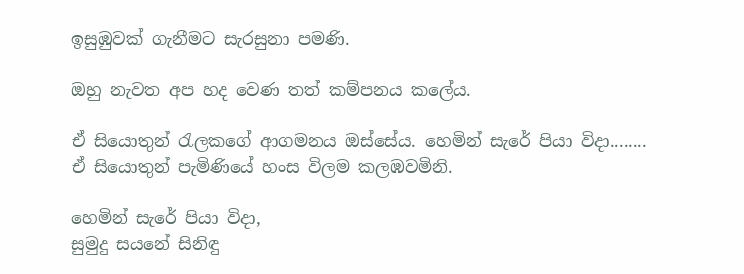ඉසුඹුවක් ගැනීමට සැරසුනා පමණි.

ඔහු නැවත අප හද වෙණ තත් කම්පනය කලේය.

ඒ සියොතුන් රැලකගේ ආගමනය ඔස්සේය. හෙමින් සැරේ පියා විදා........ ඒ සියොතුන් පැමිණියේ හංස විලම කලඹවමිනි.

හෙමින් සැරේ පියා විදා,
සුමුදු සයනේ සිනිඳු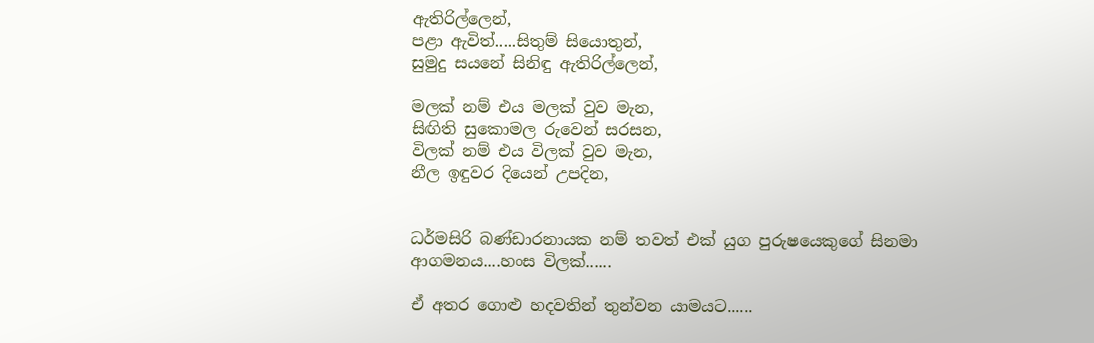ඇතිරිල්ලෙන්,
පළා ඇවිත්.....සිතුම් සියොතුන්,
සුමුදු සයනේ සිනිඳු ඇතිරිල්ලෙන්,

මලක් නම් එය මලක් වුව මැන,
සිඟිති සුකොමල රුවෙන් සරසන,
විලක් නම් එය විලක් වුව මැන,
නීල ඉඳුවර දියෙන් උපදින,


ධර්මසිරි බණ්ඩාරනායක නම් තවත් එක් යුග පුරුෂයෙකුගේ සිනමා ආගමනය....හංස විලක්......

ඒ අතර ගොළු හදවතින් තුන්වන යාමයට......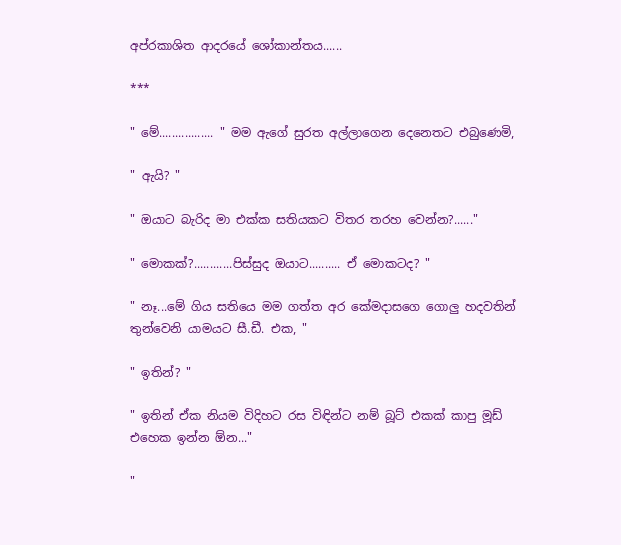අප්රකාශිත ආදරයේ ශෝකාන්තය......

***

" මේ................. " මම ඇගේ සුරත අල්ලාගෙන දෙනෙතට එබුණෙමි,

" ඇයි? "

" ඔයාට බැරිද මා එක්ක සතියකට විතර තරහ වෙන්න?......"

" මොකක්?............පිස්සුද ඔයාට.......... ඒ මොකටද? "

" නෑ...මේ ගිය සතියෙ මම ගත්ත අර කේමදාසගෙ ගොලු හදවතින් තුන්වෙනි යාමයට සී.ඩී. එක, "

" ඉතින්? "

" ඉතින් ඒක නියම විදිහට රස විඳින්ට නම් බූට් එකක් කාපු මූඩ් එහෙක ඉන්න ඕන..."

"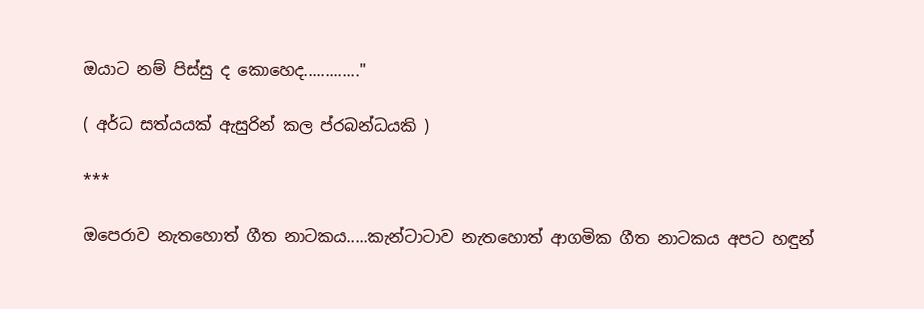ඔයාට නම් පිස්සු ද කොහෙද............."

( අර්ධ සත්යයක් ඇසුරින් කල ප්රබන්ධයකි )

***

ඔපෙරාව නැතහොත් ගීත නාටකය.....කැන්ටාටාව නැතහොත් ආගමික ගීත නාටකය අපට හඳුන්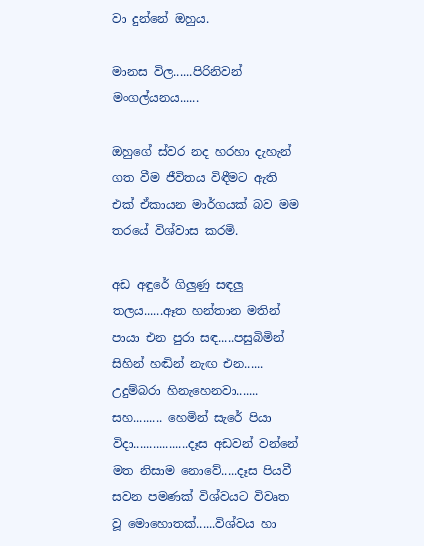වා දුන්නේ ඔහුය.

මානස විල......පිරිනිවන් මංගල්යනය......

ඔහුගේ ස්වර නද හරහා දැහැන් ගත වීම ජීවිතය විඳීමට ඇති එක් ඒකායන මාර්ගයක් බව මම තරයේ විශ්වාස කරමි.

අඩ අඳුරේ ගිලුණු සඳලු තලය......ඈත හන්තාන මතින් පායා එන පුරා සඳ.....පසුබිමින් සිහින් හඬින් නැඟ එන...... උදුම්බරා හිනැහෙනවා....... සහ......... හෙමින් සැරේ පියා විදා.................දෑස අඩවන් වන්නේ මත නිසාම නොවේ.....දෑස පියවී සවන පමණක් විශ්වයට විවෘත වූ මොහොතක්......විශ්වය හා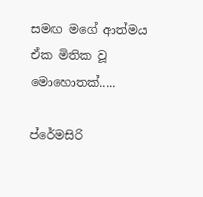සමඟ මගේ ආත්මය ඒක මිතික වූ මොහොතක්.....

ප්රේමසිරි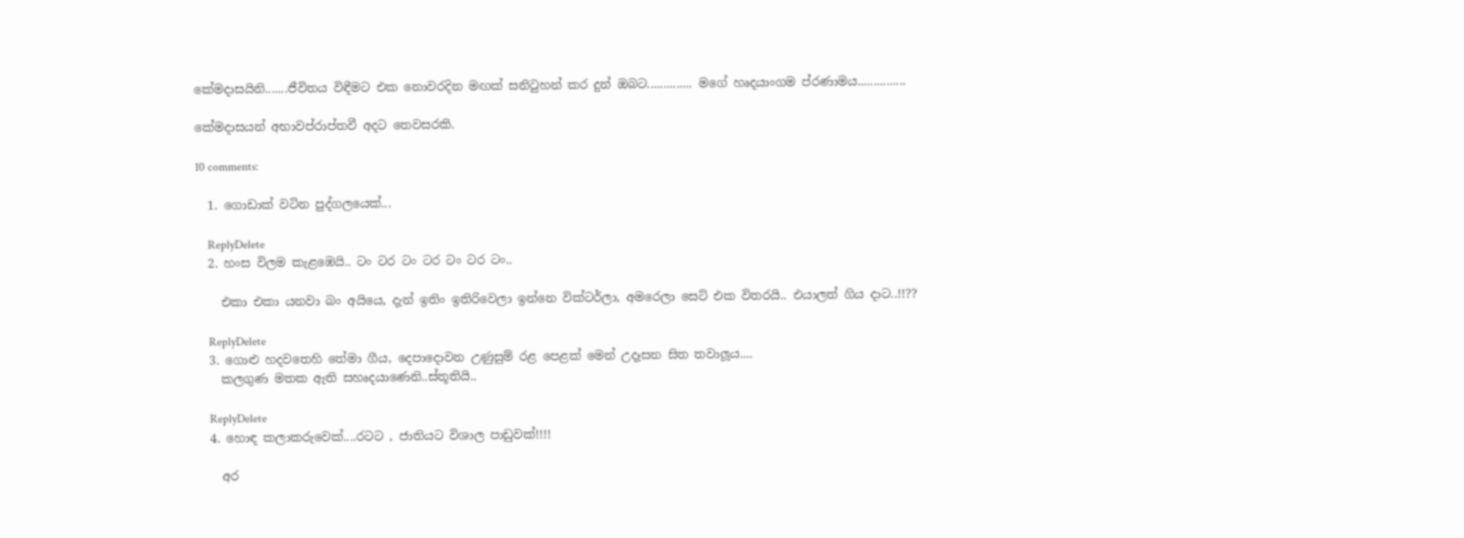කේමදාසයිනි.......ජීවිතය විඳීමට එක නොවරදින මඟක් සනිටුහන් කර දුන් ඔබට.............. මගේ හෘදයාංගම ප්රණාමය...............

කේමදාසයන් අභාවප්රාප්තවී අදට තෙවසරකි.

10 comments:

  1. ගොඩාක් වටින පුද්ගලයෙක්...

    ReplyDelete
  2. හංස විලම කැළඹෙයි.. ටං ටර ටං ටර ටං ටර ටං..

    එකා එකා යනවා බං අයියෙ, දැන් ඉතිං ඉතිරිවෙලා ඉන්නෙ වික්ටර්ලා, අමරෙලා සෙට් එක විතරයි.. එයාලත් ගිය දාට..!!??

    ReplyDelete
  3. ගොළු හදවතෙහි තේමා ගීය, දෙපාදොවන උණුසුම් රළ පෙළක් මෙන් උදෑසන සිත තවාලූය....
    කලගුණ මතක ඇති සහෘදයාණෙනි..ස්තූතියි..

    ReplyDelete
  4. හොඳ කලාකරුවෙක්....රටට , ජාතියට විශාල පාඩුවක්!!!!

    අර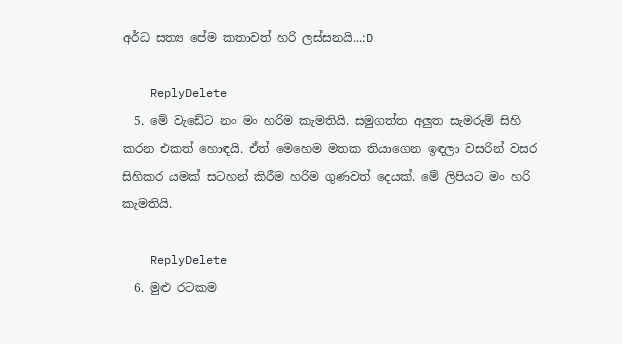අර්ධ සත්‍ය පේම කතාවත් හරි ලස්සනයි...:D

    ReplyDelete
  5. මේ වැඩේට නං මං හරිම කැමතියි. සමුගත්ත අලුත සැමරුම් සිහි කරන එකත් හොඳයි. ඒත් මෙහෙම මතක තියාගෙන ඉඳලා වසරින් වසර සිහිකර යමක් සටහන් කිරීම හරිම ගුණවත් දෙයක්. මේ ලිපියට මං හරි කැමතියි.

    ReplyDelete
  6. මුළු රටකම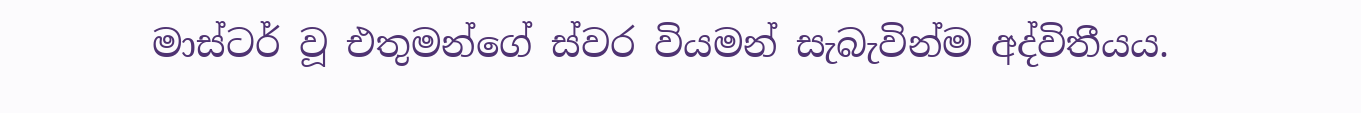මාස්ටර් වූ එතුමන්ගේ ස්වර වියමන් සැබැවින්ම අද්විතීයය.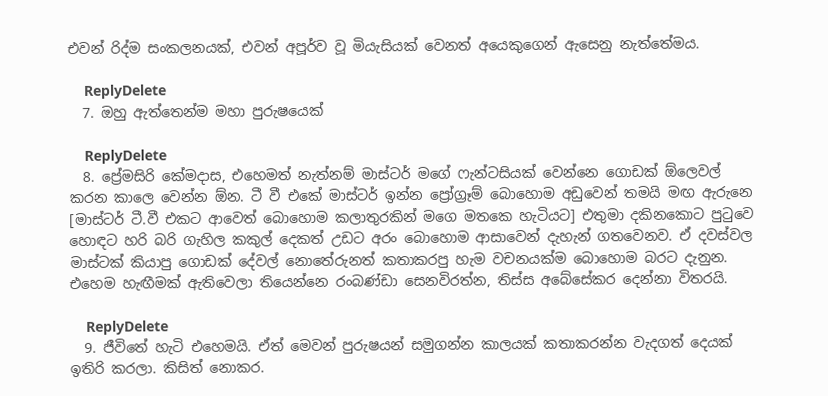එවන් රිද්ම සංකලනයක්, එවන් අපූර්ව වූ මියැසියක් වෙනත් අයෙකුගෙන් ඇසෙනු නැත්තේමය.

    ReplyDelete
  7. ඔහු ඇත්තෙන්ම මහා පුරුෂයෙක්

    ReplyDelete
  8. ප්‍රේමසිරි කේමදාස, එහෙමත් නැත්නම් මාස්ටර් මගේ ෆැන්ටසියක් වෙන්නෙ ගොඩක් ඕලෙවල් කරන කාලෙ වෙන්න ඕන. ටී වී එකේ මාස්ටර් ඉන්න ප්‍රෝග්‍රෑම් බොහොම අඩුවෙන් තමයි මඟ ඇරුනෙ [මාස්ටර් ටී.වී එකට ආවෙත් බොහොම කලාතුරකින් මගෙ මතකෙ හැටියට] එතුමා දකිනකොට පු‍ටුවෙ හොඳට හරි බරි ගැහිල කකුල් දෙකත් උඩට අරං බොහොම ආසාවෙන් දැහැන් ගතවෙනව. ඒ දවස්වල මාස්ටක් කියාපු ගොඩක් දේවල් නොතේරුනත් කතාකරපු හැම වචනයක්ම බොහොම බරට දැනුන. එහෙම හැඟීමක් ඇතිවෙලා තියෙන්නෙ රංබණ්ඩා සෙනවිරත්න, තිස්ස අබේසේකර දෙන්නා විතරයි.

    ReplyDelete
  9. ජීවිතේ හැටි එහෙමයි. ඒත් මෙවන් පුරුෂයන් සමුගන්න කාලයක් කතාකරන්න වැදගත් දෙයක් ඉතිරි කරලා. කිසිත් නොකර.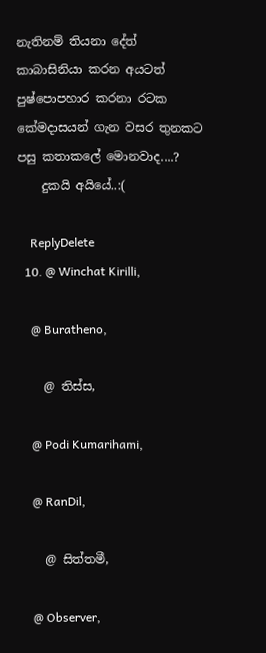නැතිනම් තියනා දේත් කාබාසිනියා කරන අයටත් පුෂ්පොපහාර කරනා රටක කේමදාසයන් ගැන වසර තුනකට පසු කතාකලේ මොනවාද....?
    දුකයි අයියේ..:(

    ReplyDelete
  10. @ Winchat Kirilli,

    @ Buratheno,

    @ තිස්ස,

    @ Podi Kumarihami,

    @ RanDil,

    @ සිත්තමී,

    @ Observer,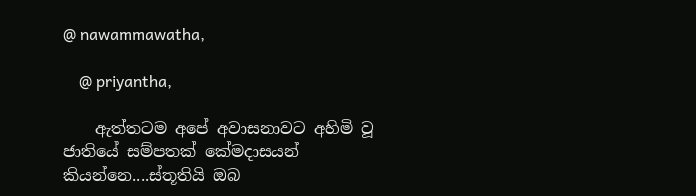@ nawammawatha,

    @ priyantha,

    ඇත්තටම අපේ අවාසනාවට අහිමි වූ ජාතියේ සම්පතක් කේමදාසයන් කියන්නෙ....ස්තූතියි ඔබ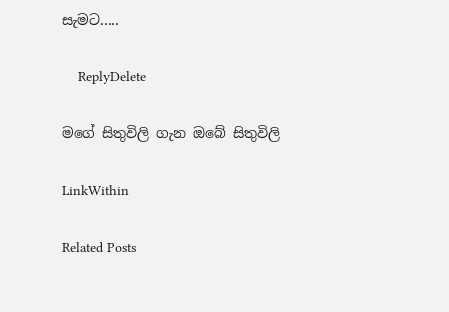සැමට.....

    ReplyDelete

මගේ සිතුවිලි ගැන ඔබේ සිතුවිලි

LinkWithin

Related Posts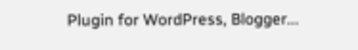Plugin for WordPress, Blogger...